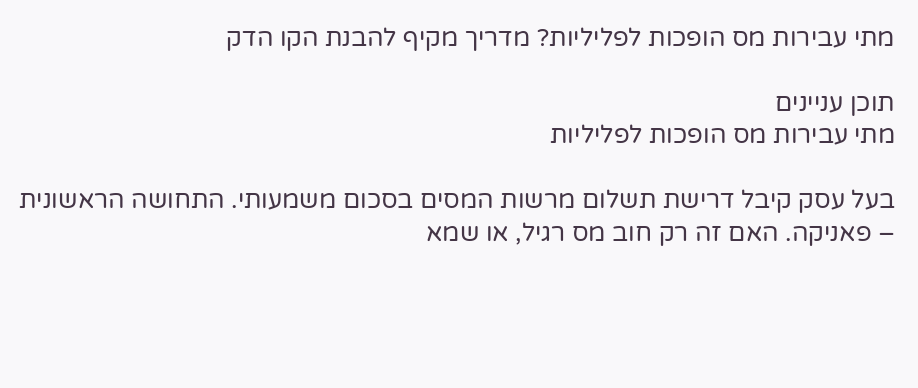מתי עבירות מס הופכות לפליליות? מדריך מקיף להבנת הקו הדק

תוכן עניינים
מתי עבירות מס הופכות לפליליות

בעל עסק קיבל דרישת תשלום מרשות המסים בסכום משמעותי. התחושה הראשונית – פאניקה. האם זה רק חוב מס רגיל, או שמא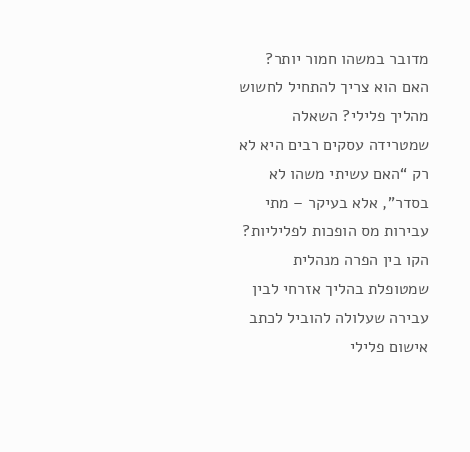מדובר במשהו חמור יותר? האם הוא צריך להתחיל לחשוש מהליך פלילי? השאלה שמטרידה עסקים רבים היא לא רק “האם עשיתי משהו לא בסדר”, אלא בעיקר – מתי עבירות מס הופכות לפליליות? הקו בין הפרה מנהלית שמטופלת בהליך אזרחי לבין עבירה שעלולה להוביל לכתב אישום פלילי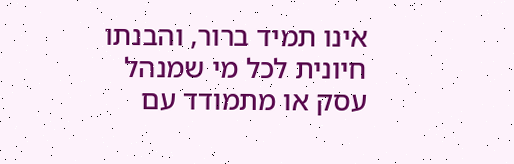אינו תמיד ברור, והבנתו חיונית לכל מי שמנהל עסק או מתמודד עם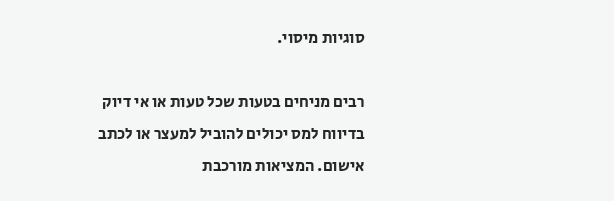סוגיות מיסוי.

רבים מניחים בטעות שכל טעות או אי דיוק בדיווח למס יכולים להוביל למעצר או לכתב אישום. המציאות מורכבת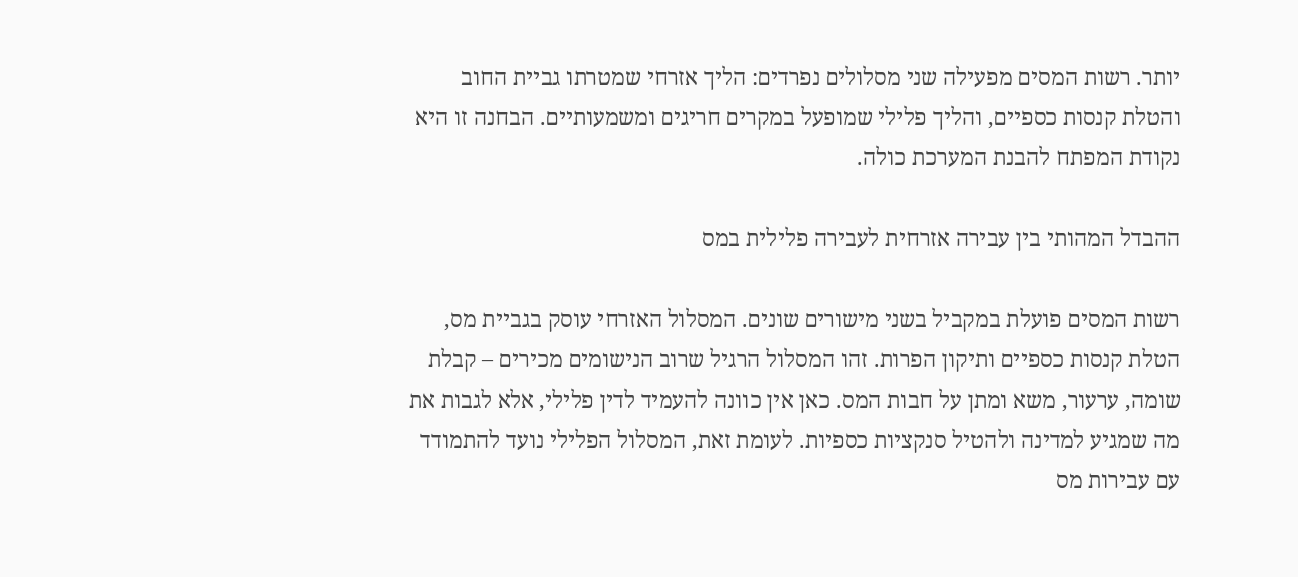יותר. רשות המסים מפעילה שני מסלולים נפרדים: הליך אזרחי שמטרתו גביית החוב והטלת קנסות כספיים, והליך פלילי שמופעל במקרים חריגים ומשמעותיים. הבחנה זו היא נקודת המפתח להבנת המערכת כולה.

ההבדל המהותי בין עבירה אזרחית לעבירה פלילית במס

רשות המסים פועלת במקביל בשני מישורים שונים. המסלול האזרחי עוסק בגביית מס, הטלת קנסות כספיים ותיקון הפרות. זהו המסלול הרגיל שרוב הנישומים מכירים – קבלת שומה, ערעור, משא ומתן על חבות המס. כאן אין כוונה להעמיד לדין פלילי, אלא לגבות את מה שמגיע למדינה ולהטיל סנקציות כספיות. לעומת זאת, המסלול הפלילי נועד להתמודד עם עבירות מס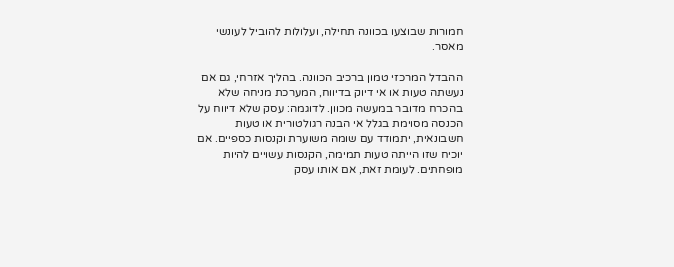חמורות שבוצעו בכוונה תחילה, ועלולות להוביל לעונשי מאסר.

ההבדל המרכזי טמון ברכיב הכוונה. בהליך אזרחי, גם אם נעשתה טעות או אי דיוק בדיווח, המערכת מניחה שלא בהכרח מדובר במעשה מכוון. לדוגמה: עסק שלא דיווח על הכנסה מסוימת בגלל אי הבנה רגולטורית או טעות חשבונאית, יתמודד עם שומה משוערת וקנסות כספיים. אם יוכיח שזו הייתה טעות תמימה, הקנסות עשויים להיות מופחתים. לעומת זאת, אם אותו עסק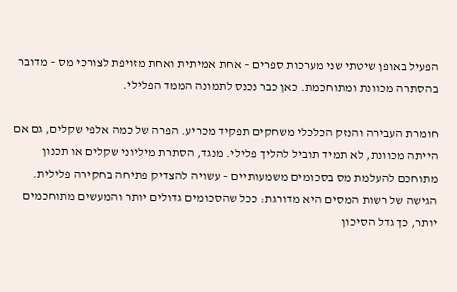הפעיל באופן שיטתי שני מערכות ספרים – אחת אמיתית ואחת מזויפת לצורכי מס – מדובר בהסתרה מכוונת ומתוחכמת. כאן כבר נכנס לתמונה הממד הפלילי.

חומרת העבירה והנזק הכלכלי משחקים תפקיד מכריע. הפרה של כמה אלפי שקלים, גם אם הייתה מכוונת, לא תמיד תוביל להליך פלילי. מנגד, הסתרת מיליוני שקלים או תכנון מתוחכם להעלמת מס בסכומים משמעותיים – עשויה להצדיק פתיחה בחקירה פלילית. הגישה של רשות המסים היא מדורגת: ככל שהסכומים גדולים יותר והמעשים מתוחכמים יותר, כך גדל הסיכון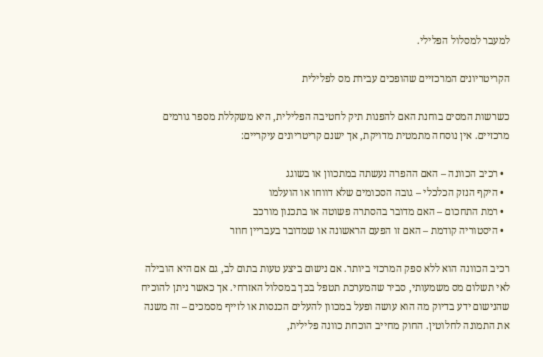למעבר למסלול הפלילי.

הקריטריונים המרכזיים שהופכים עבירת מס לפלילית

כשרשות המסים בוחנת האם להפנות תיק לחטיבה הפלילית, היא משקללת מספר גורמים מרכזיים. אין נוסחה מתמטית מדויקת, אך ישנם קריטריונים עיקריים:

  • רכיב הכוונה – האם ההפרה נעשתה במתכוון או בשוגג
  • היקף הנזק הכלכלי – גובה הסכומים שלא דווחו או הועלמו
  • רמת התחכום – האם מדובר בהסתרה פשוטה או בתכנון מורכב
  • היסטוריה קודמת – האם זו הפעם הראשונה או שמדובר בעבריין חוזר

רכיב הכוונה הוא ללא ספק המרכזי ביותר. אם נישום ביצע טעות בתום לב, גם אם היא הובילה לאי תשלום מס משמעותי, סביר שהמערכת תטפל בכך במסלול האזרחי. אך כאשר ניתן להוכיח שהנישום ידע בדיוק מה הוא עושה ופעל במכוון להעלים הכנסות או לזייף מסמכים – זה משנה את התמונה לחלוטין. החוק מחייב הוכחת כוונה פלילית,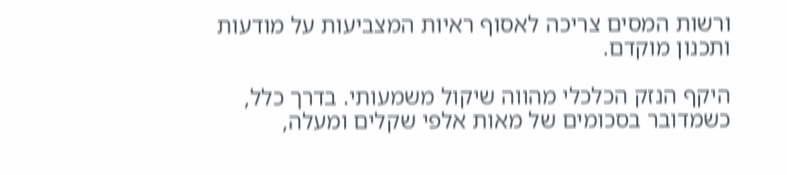ורשות המסים צריכה לאסוף ראיות המצביעות על מודעות ותכנון מוקדם.

היקף הנזק הכלכלי מהווה שיקול משמעותי. בדרך כלל, כשמדובר בסכומים של מאות אלפי שקלים ומעלה,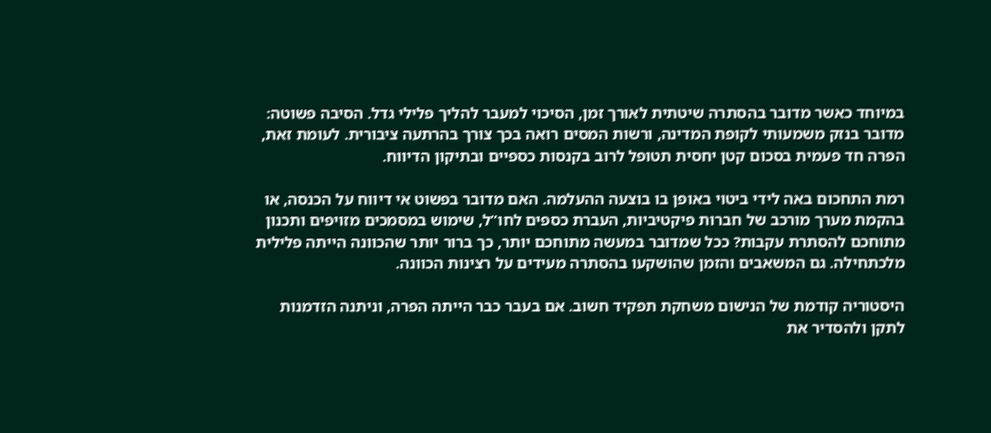במיוחד כאשר מדובר בהסתרה שיטתית לאורך זמן, הסיכוי למעבר להליך פלילי גדל. הסיבה פשוטה: מדובר בנזק משמעותי לקופת המדינה, ורשות המסים רואה בכך צורך בהרתעה ציבורית. לעומת זאת, הפרה חד פעמית בסכום קטן יחסית תטופל לרוב בקנסות כספיים ובתיקון הדיווח.

רמת התחכום באה לידי ביטוי באופן בו בוצעה ההעלמה. האם מדובר בפשוט אי דיווח על הכנסה, או בהקמת מערך מורכב של חברות פיקטיביות, העברת כספים לחו”ל, שימוש במסמכים מזויפים ותכנון מתוחכם להסתרת עקבות? ככל שמדובר במעשה מתוחכם יותר, כך ברור יותר שהכוונה הייתה פלילית מלכתחילה. גם המשאבים והזמן שהושקעו בהסתרה מעידים על רצינות הכוונה.

היסטוריה קודמת של הנישום משחקת תפקיד חשוב. אם בעבר כבר הייתה הפרה, וניתנה הזדמנות לתקן ולהסדיר את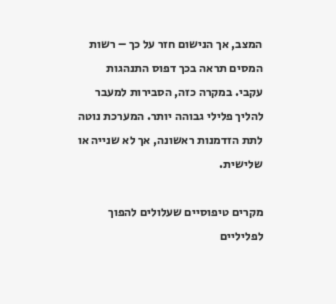המצב, אך הנישום חזר על כך – רשות המסים תראה בכך דפוס התנהגות עקבי. במקרה כזה, הסבירות למעבר להליך פלילי גבוהה יותר. המערכת נוטה לתת הזדמנות ראשונה, אך לא שנייה או שלישית.

מקרים טיפוסיים שעלולים להפוך לפליליים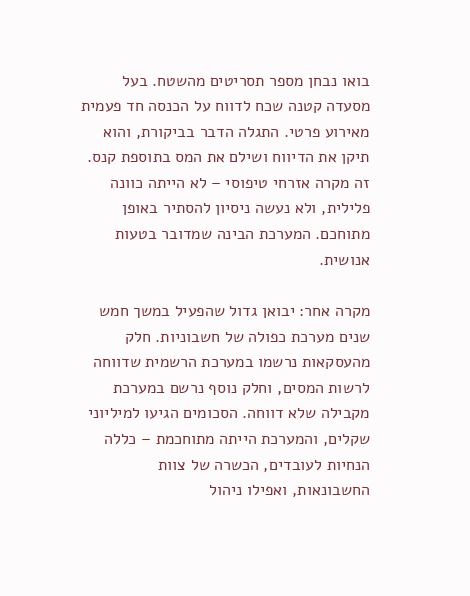בואו נבחן מספר תסריטים מהשטח. בעל מסעדה קטנה שכח לדווח על הכנסה חד פעמית מאירוע פרטי. התגלה הדבר בביקורת, והוא תיקן את הדיווח ושילם את המס בתוספת קנס. זה מקרה אזרחי טיפוסי – לא הייתה כוונה פלילית, ולא נעשה ניסיון להסתיר באופן מתוחכם. המערכת הבינה שמדובר בטעות אנושית.

מקרה אחר: יבואן גדול שהפעיל במשך חמש שנים מערכת כפולה של חשבוניות. חלק מהעסקאות נרשמו במערכת הרשמית שדווחה לרשות המסים, וחלק נוסף נרשם במערכת מקבילה שלא דווחה. הסכומים הגיעו למיליוני שקלים, והמערכת הייתה מתוחכמת – כללה הנחיות לעובדים, הכשרה של צוות החשבונאות, ואפילו ניהול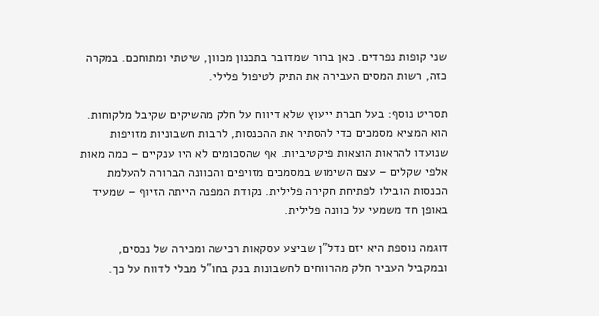שני קופות נפרדים. כאן ברור שמדובר בתכנון מכוון, שיטתי ומתוחכם. במקרה כזה, רשות המסים העבירה את התיק לטיפול פלילי.

תסריט נוסף: בעל חברת ייעוץ שלא דיווח על חלק מהשיקים שקיבל מלקוחות. הוא המציא מסמכים כדי להסתיר את ההכנסות, לרבות חשבוניות מזויפות שנועדו להראות הוצאות פיקטיביות. אף שהסכומים לא היו ענקיים – כמה מאות אלפי שקלים – עצם השימוש במסמכים מזויפים והכוונה הברורה להעלמת הכנסות הובילו לפתיחת חקירה פלילית. נקודת המפנה הייתה הזיוף – שמעיד באופן חד משמעי על כוונה פלילית.

דוגמה נוספת היא יזם נדל”ן שביצע עסקאות רכישה ומכירה של נכסים, ובמקביל העביר חלק מהרווחים לחשבונות בנק בחו”ל מבלי לדווח על כך.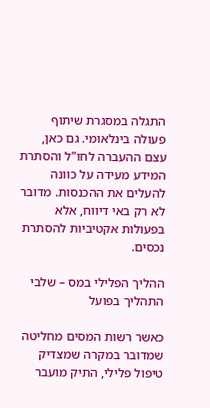התגלה במסגרת שיתוף פעולה בינלאומי. גם כאן, עצם ההעברה לחו”ל והסתרת המידע מעידה על כוונה להעלים את ההכנסות. מדובר לא רק באי דיווח, אלא בפעולות אקטיביות להסתרת נכסים.

ההליך הפלילי במס – שלבי התהליך בפועל

כאשר רשות המסים מחליטה שמדובר במקרה שמצדיק טיפול פלילי, התיק מועבר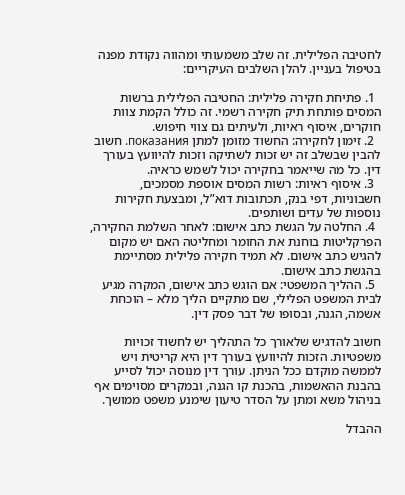לחטיבה הפלילית. זה שלב משמעותי ומהווה נקודת מפנה בטיפול בעניין. להלן השלבים העיקריים:

  1. פתיחת חקירה פלילית: החטיבה הפלילית ברשות המסים פותחת תיק חקירה רשמי. זה כולל הקמת צוות חוקרים, איסוף ראיות, ולעיתים גם צווי חיפוש.
  2. זימון לחקירה: החשוד מזומן למתן показания. חשוב להבין שבשלב זה יש זכות לשתיקה וזכות להיוועץ בעורך דין. כל מה שייאמר בחקירה יכול לשמש כראיה.
  3. איסוף ראיות: רשות המסים אוספת מסמכים, חשבוניות, דפי בנק, תכתובות דוא”ל, ומבצעת חקירות נוספות של עדים ושותפים.
  4. החלטה על הגשת כתב אישום: לאחר השלמת החקירה, הפרקליטות בוחנת את החומר ומחליטה האם יש מקום להגיש כתב אישום. לא תמיד חקירה פלילית מסתיימת בהגשת כתב אישום.
  5. ההליך המשפטי: אם הוגש כתב אישום, המקרה מגיע לבית המשפט הפלילי, שם מתקיים הליך מלא – הוכחת אשמה, הגנה, ובסופו של דבר פסק דין.

חשוב להדגיש שלאורך כל התהליך יש לחשוד זכויות משפטיות. הזכות להיוועץ בעורך דין היא קריטית ויש לממשה מוקדם ככל הניתן. עורך דין מנוסה יכול לסייע בהבנת ההאשמות, בהכנת קו הגנה, ובמקרים מסוימים אף בניהול משא ומתן על הסדר טיעון שימנע משפט ממושך.

ההבדל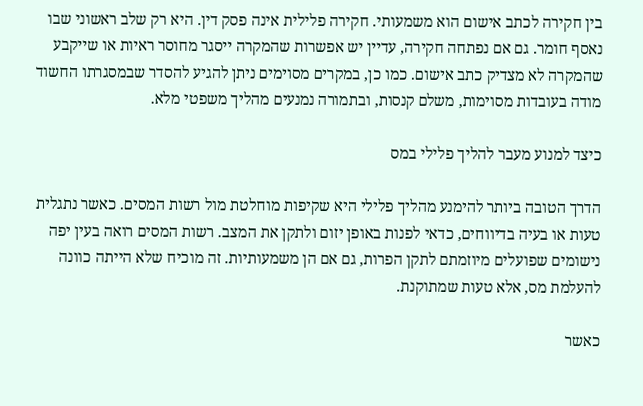בין חקירה לכתב אישום הוא משמעותי. חקירה פלילית אינה פסק דין. היא רק שלב ראשוני שבו נאסף חומר. גם אם נפתחה חקירה, עדיין יש אפשרות שהמקרה ייסגר מחוסר ראיות או שייקבע שהמקרה לא מצדיק כתב אישום. כמו כן, במקרים מסוימים ניתן להגיע להסדר שבמסגרתו החשוד מודה בעובדות מסוימות, משלם קנסות, ובתמורה נמנעים מהליך משפטי מלא.

כיצד למנוע מעבר להליך פלילי במס

הדרך הטובה ביותר להימנע מהליך פלילי היא שקיפות מוחלטת מול רשות המסים. כאשר נתגלית טעות או בעיה בדיווחים, כדאי לפנות באופן יזום ולתקן את המצב. רשות המסים רואה בעין יפה נישומים שפועלים מיוזמתם לתקן הפרות, גם אם הן משמעותיות. זה מוכיח שלא הייתה כוונה להעלמת מס, אלא טעות שמתוקנת.

כאשר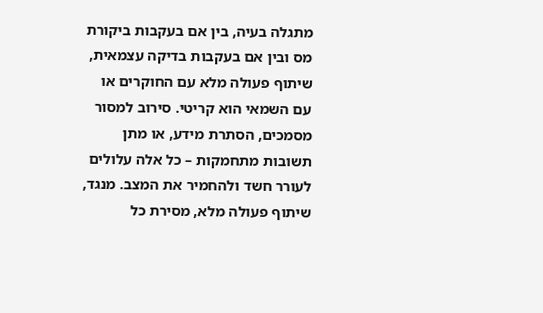מתגלה בעיה, בין אם בעקבות ביקורת מס ובין אם בעקבות בדיקה עצמאית, שיתוף פעולה מלא עם החוקרים או עם השמאי הוא קריטי. סירוב למסור מסמכים, הסתרת מידע, או מתן תשובות מתחמקות – כל אלה עלולים לעורר חשד ולהחמיר את המצב. מנגד, שיתוף פעולה מלא, מסירת כל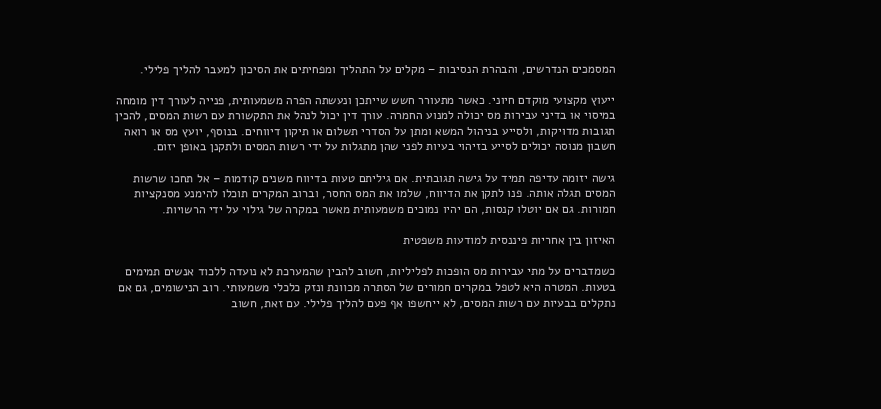המסמכים הנדרשים, והבהרת הנסיבות – מקלים על התהליך ומפחיתים את הסיכון למעבר להליך פלילי.

ייעוץ מקצועי מוקדם חיוני. כאשר מתעורר חשש שייתכן ונעשתה הפרה משמעותית, פנייה לעורך דין מומחה במיסוי או בדיני עבירות מס יכולה למנוע החמרה. עורך דין יכול לנהל את התקשורת עם רשות המסים, להכין תגובות מדויקות, ולסייע בניהול המשא ומתן על הסדרי תשלום או תיקון דיווחים. בנוסף, יועץ מס או רואה חשבון מנוסה יכולים לסייע בזיהוי בעיות לפני שהן מתגלות על ידי רשות המסים ולתקנן באופן יזום.

גישה יזומה עדיפה תמיד על גישה תגובתית. אם גיליתם טעות בדיווח משנים קודמות – אל תחכו שרשות המסים תגלה אותה. פנו לתקן את הדיווח, שלמו את המס החסר, וברוב המקרים תוכלו להימנע מסנקציות חמורות. גם אם יוטלו קנסות, הם יהיו נמוכים משמעותית מאשר במקרה של גילוי על ידי הרשויות.

האיזון בין אחריות פיננסית למודעות משפטית

כשמדברים על מתי עבירות מס הופכות לפליליות, חשוב להבין שהמערכת לא נועדה ללכוד אנשים תמימים בטעות. המטרה היא לטפל במקרים חמורים של הסתרה מכוונת ונזק כלכלי משמעותי. רוב הנישומים, גם אם נתקלים בבעיות עם רשות המסים, לא ייחשפו אף פעם להליך פלילי. עם זאת, חשוב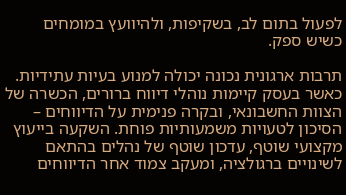לפעול בתום לב, בשקיפות, ולהיוועץ במומחים כשיש ספק.

תרבות ארגונית נכונה יכולה למנוע בעיות עתידיות. כאשר בעסק קיימות נוהלי דיווח ברורים, הכשרה של הצוות החשבונאי, ובקרה פנימית על הדיווחים – הסיכון לטעויות משמעותיות פוחת. השקעה בייעוץ מקצועי שוטף, עדכון שוטף של נהלים בהתאם לשינויים ברגולציה, ומעקב צמוד אחר הדיווחים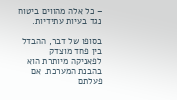– כל אלה מהווים ביטוח נגד בעיות עתידיות.

בסופו של דבר, ההבדל בין פחד מוצדק לפאניקה מיותרת הוא בהבנת המערכת. אם פעלתם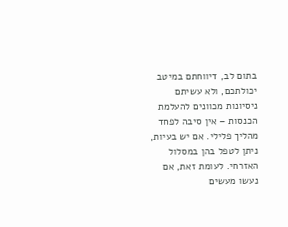בתום לב, דיווחתם במיטב יכולתכם, ולא עשיתם ניסיונות מכוונים להעלמת הכנסות – אין סיבה לפחד מהליך פלילי. אם יש בעיות, ניתן לטפל בהן במסלול האזרחי. לעומת זאת, אם נעשו מעשים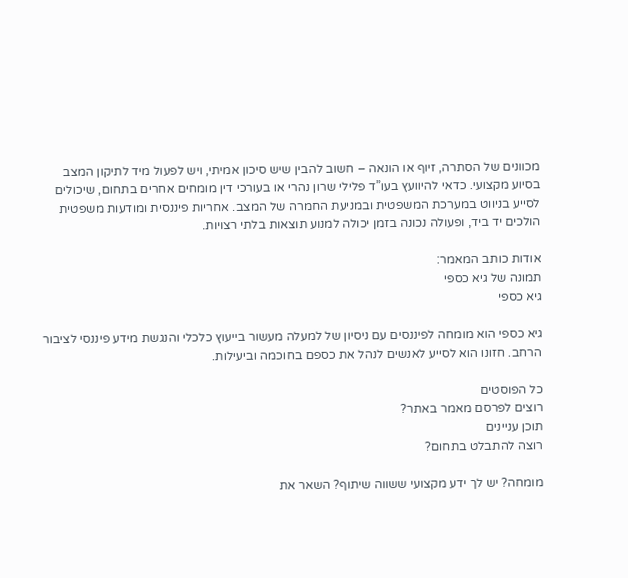מכוונים של הסתרה, זיוף או הונאה – חשוב להבין שיש סיכון אמיתי, ויש לפעול מיד לתיקון המצב בסיוע מקצועי. כדאי להיוועץ בעו”ד פלילי שרון נהרי או בעורכי דין מומחים אחרים בתחום, שיכולים לסייע בניווט במערכת המשפטית ובמניעת החמרה של המצב. אחריות פיננסית ומודעות משפטית הולכים יד ביד, ופעולה נכונה בזמן יכולה למנוע תוצאות בלתי רצויות.

אודות כותב המאמר:
תמונה של גיא כספי
גיא כספי

גיא כספי הוא מומחה לפיננסים עם ניסיון של למעלה מעשור בייעוץ כלכלי והנגשת מידע פיננסי לציבור הרחב. חזונו הוא לסייע לאנשים לנהל את כספם בחוכמה וביעילות.

כל הפוסטים
רוצים לפרסם מאמר באתר?
תוכן עניינים
רוצה להתבלט בתחום?

מומחה? יש לך ידע מקצועי ששווה שיתוף? השאר את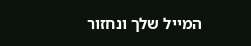המייל שלך ונחזור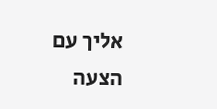אליך עם הצעה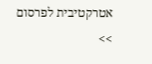אטרקטיבית לפרסום >>